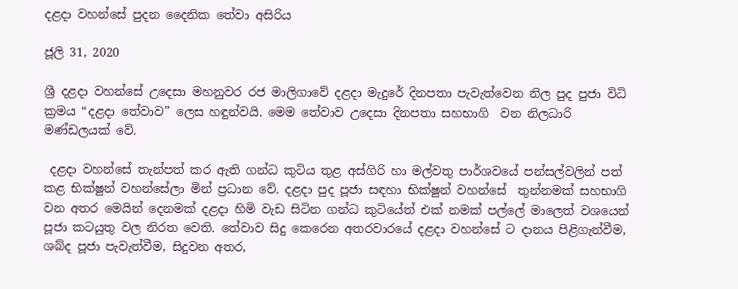දළදා වහන්සේ පුදන දෛනික තේවා අසිරිය

ජූලි 31, 2020

ශ්‍රී දළදා වහන්සේ උදෙසා මහනුවර රජ මාලිගාවේ දළදා මැදුරේ දිනපතා පැවැත්වෙන නිල පුද පුජා විධි ක්‍රමය “දළදා තේවාව” ලෙස හඳුන්වයි. මෙම තේවාව උදෙසා දිනපතා සහභාගි  වන නිලධාරි මණ්ඩලයක් වේ.

 දළදා වහන්සේ තැන්පත් කර ඇති ගන්ධ කුටිය තුළ අස්ගිරි හා මල්වතු පාර්ශවයේ පන්සල්වලින් පත් කළ භික්ෂුන් වහන්සේලා මින් ප්‍රධාන වේ. දළදා පුද පූජා සඳහා භික්ෂුන් වහන්සේ  තුන්නමක් සහභාගි වන අතර මෙයින් දෙනමක් දළදා හිමි වැඩ සිටින ගන්ධ කුටියේත් එක් නමක් පල්ලේ මාලෙත් වශයෙන් පූජා කටයුතු වල නිරත වෙති. තේවාව සිදු කෙරෙන අතරවාරයේ දළදා වහන්සේ ට දානය පිළිගැන්වීම, ශබ්ද පූජා පැවැත්වීම, සිදුවන අතර,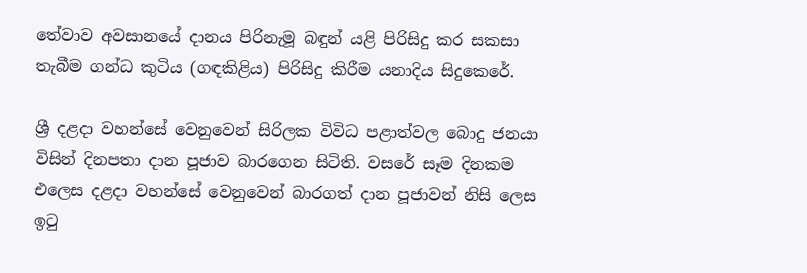තේවාව අවසානයේ දානය පිරිනැමූ බඳුන් යළි පිරිසිදු කර සකසා තැබීම ගන්ධ කුටිය (ගඳකිළිය) පිරිසිදු කිරීම යනාදිය සිදුකෙරේ.

ශ්‍රී දළදා වහන්සේ වෙනුවෙන් සිරිලක විවිධ පළාත්වල බොදු ජනයා විසින් දිනපතා දාන පූජාව බාරගෙන සිටිති. වසරේ සෑම දිනකම එලෙස දළදා වහන්සේ වෙනුවෙන් බාරගත් දාන පූජාවන් නිසි ලෙස ඉටු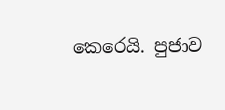කෙරෙයි. පුජාව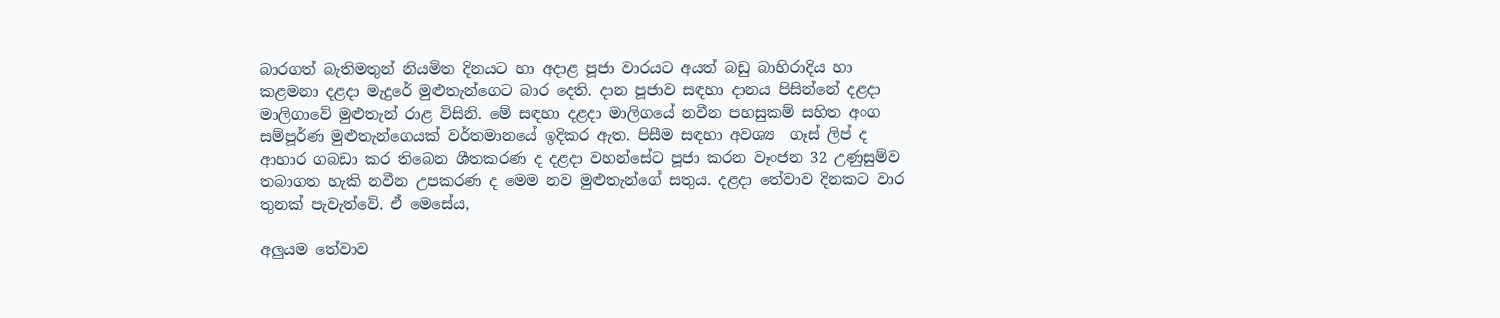බාරගත් බැතිමතුන් නියමිත දිනයට හා අදාළ පූජා වාරයට අයත් බඩු බාහිරාදිය හා කළමනා දළදා මැදුරේ මුළුතැන්ගෙට බාර දෙති. දාන පූජාව සඳහා දානය පිසින්නේ දළදා මාලිගාවේ මුළුතැන් රාළ විසිනි. මේ සඳහා දළදා මාලිගයේ නවීන පහසුකම් සහිත අංග සම්පූර්ණ මුළුතැන්ගෙයක් වර්තමානයේ ඉදිකර ඇත. පිසීම සඳහා අවශ්‍ය  ගෑස් ලිප් ද ආහාර ගබඩා කර තිබෙන ශීතකරණ ද දළදා වහන්සේට පූජා කරන වෑංජන 32 උණුසුම්ව තබාගත හැකි නවීන උපකරණ ද මෙම නව මුළුතැන්ගේ සතුය. දළදා තේවාව දිනකට වාර තුනක් පැවැත්වේ. ඒ මෙසේය,

අලුයම තේවාව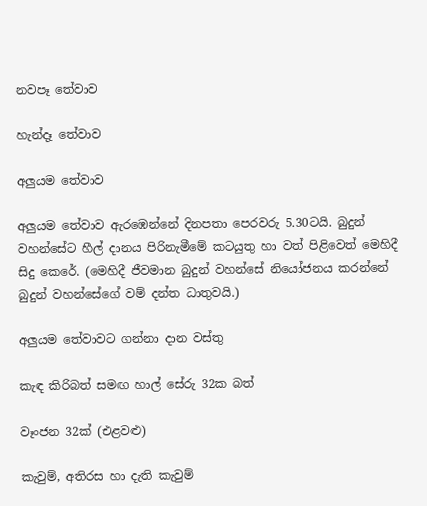නවපෑ තේවාව

හැන්දෑ තේවාව

අලුයම තේවාව

අලුයම තේවාව ඇරඹෙන්නේ දිනපතා පෙරවරු 5.30ටයි. බුදුන් වහන්සේට හීල් දානය පිරිනැමීමේ කටයුතු හා වත් පිළිවෙත් මෙහිදී සිදු කෙරේ. (මෙහිදී ජීවමාන බුදුන් වහන්සේ නියෝජනය කරන්නේ බුදුන් වහන්සේගේ වම් දන්ත ධාතුවයි.)

අලුයම තේවාවට ගන්නා දාන වස්තු

කැඳ කිරිබත් සමඟ හාල් සේරු 32ක බත්

වෑංජන 32ක් (එළවළු)

කැවුම්, අතිරස හා දැති කැවුම්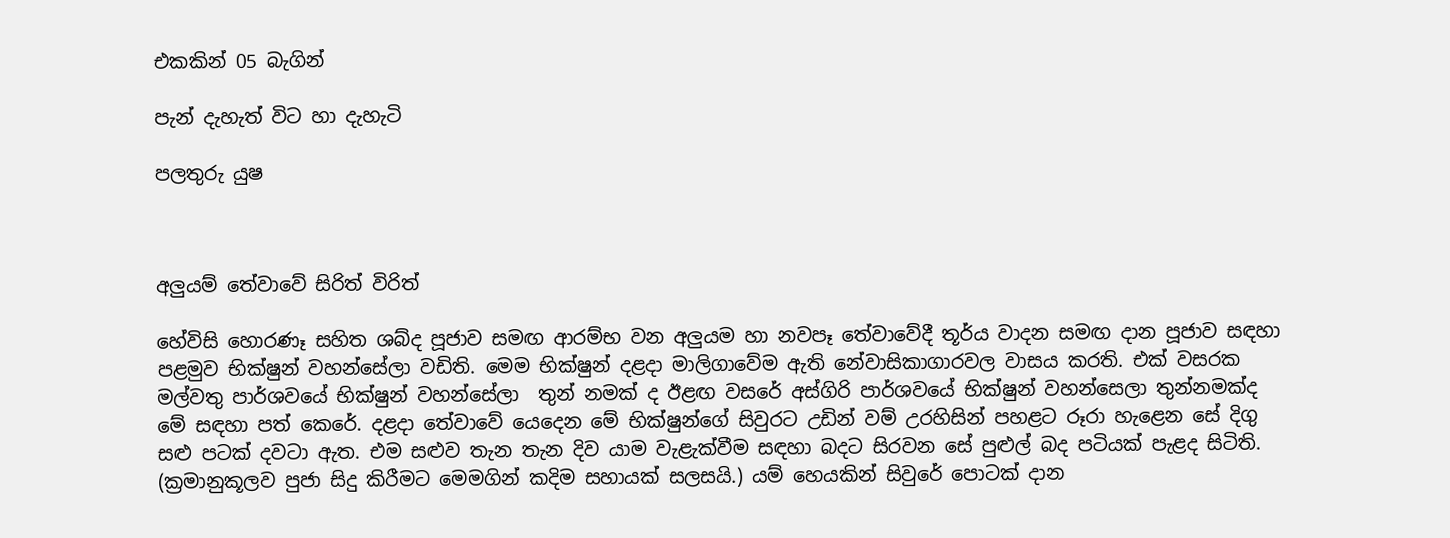එකකින් 05 බැගින්

පැන් දැහැත් විට හා දැහැටි

පලතුරු යුෂ



අලුයම් තේවාවේ සිරිත් විරිත්

හේවිසි හොරණෑ සහිත ශබ්ද පූජාව සමඟ ආරම්භ වන අලුයම හා නවපෑ තේවාවේදී තූර්ය වාදන සමඟ දාන පූජාව සඳහා පළමුව භික්ෂුන් වහන්සේලා වඩිති. මෙම භික්ෂුන් දළදා මාලිගාවේම ඇති නේවාසිකාගාරවල වාසය කරති. එක් වසරක මල්වතු පාර්ශවයේ භික්ෂුන් වහන්සේලා  තුන් නමක් ද ඊළඟ වසරේ අස්ගිරි පාර්ශවයේ භික්ෂුන් වහන්සෙලා තුන්නමක්ද මේ සඳහා පත් කෙරේ. දළදා තේවාවේ යෙදෙන මේ භික්ෂුන්ගේ සිවුරට උඩින් වම් උරහිසින් පහළට රූරා හැළෙන සේ දිගු සළු පටක් දවටා ඇත. එම සළුව තැන තැන දිව යාම වැළැක්වීම සඳහා බදට සිරවන සේ පුළුල් බද පටියක් පැළද සිටිති. (ක්‍රමානුකූලව පුජා සිදු කිරීමට මෙමගින් කදිම සහායක් සලසයි.) යම් හෙයකින් සිවුරේ පොටක් දාන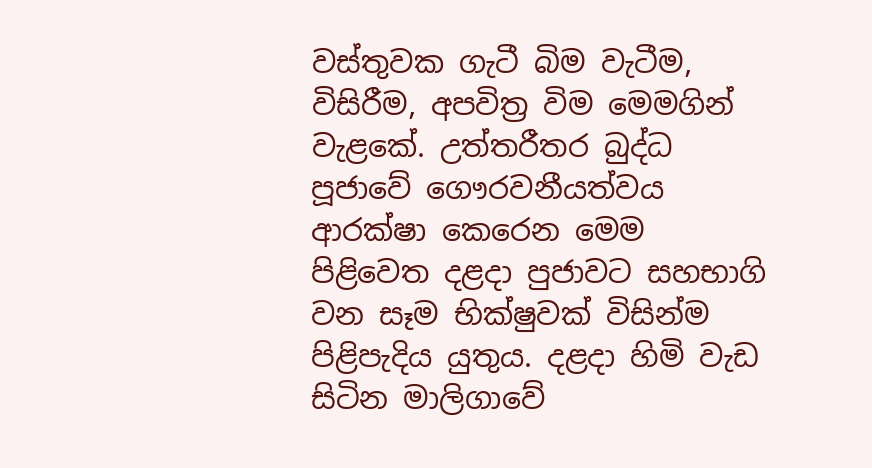වස්තුවක ගැටී බිම වැටීම, විසිරීම, අපවිත්‍ර විම මෙමගින් වැළකේ. උත්තරීතර බුද්ධ පූජාවේ ගෞරවනීයත්වය ආරක්ෂා කෙරෙන මෙම පිළිවෙත දළදා පුජාවට සහභාගි  වන සෑම භික්ෂුවක් විසින්ම පිළිපැදිය යුතුය. දළදා හිමි වැඩ සිටින මාලිගාවේ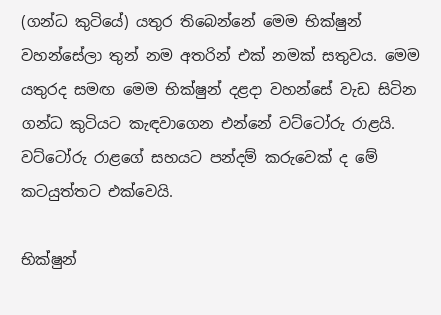(ගන්ධ කුටියේ) යතුර තිබෙන්නේ මෙම භික්ෂුන් වහන්සේලා තුන් නම අතරින් එක් නමක් සතුවය. මෙම යතුරද සමඟ මෙම භික්ෂුන් දළදා වහන්සේ වැඩ සිටින ගන්ධ කුටියට කැඳවාගෙන එන්නේ වට්ටෝරු රාළයි. වට්ටෝරු රාළගේ සහයට පන්දම් කරුවෙක් ද මේ කටයුත්තට එක්වෙයි.

භික්ෂුන්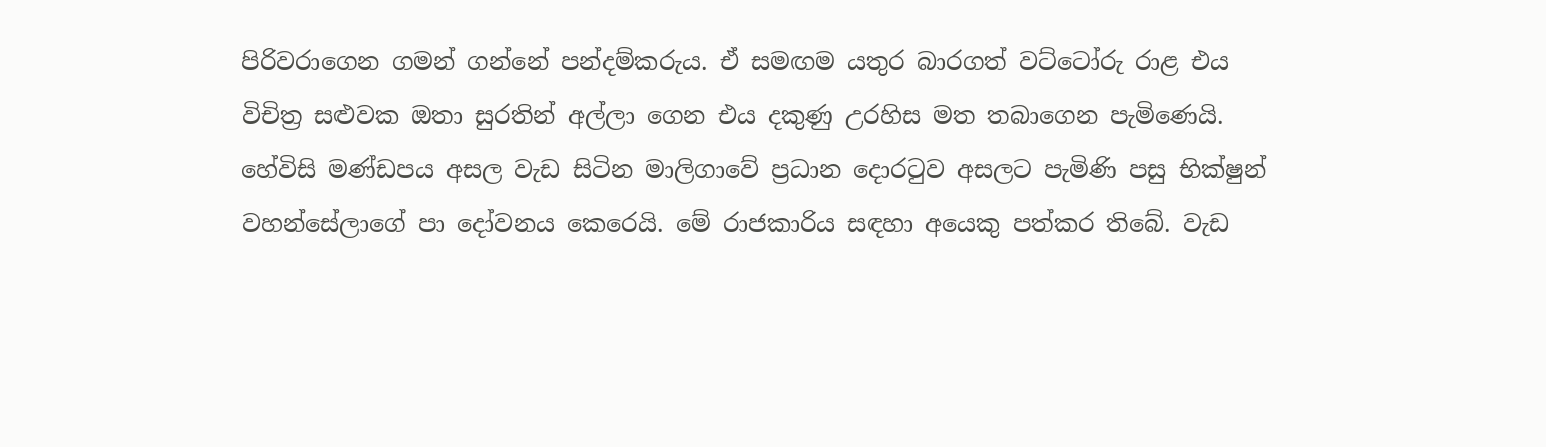පිරිවරාගෙන ගමන් ගන්නේ පන්දම්කරුය. ඒ සමඟම යතුර බාරගත් වට්ටෝරු රාළ එය විචිත්‍ර සළුවක ඔතා සුරතින් අල්ලා ගෙන එය දකුණු උරහිස මත තබාගෙන පැමිණෙයි. හේවිසි මණ්ඩපය අසල වැඩ සිටින මාලිගාවේ ප්‍රධාන දොරටුව අසලට පැමිණි පසු භික්ෂුන් වහන්සේලාගේ පා දෝවනය කෙරෙයි. මේ රාජකාරිය සඳහා අයෙකු පත්කර තිබේ. වැඩ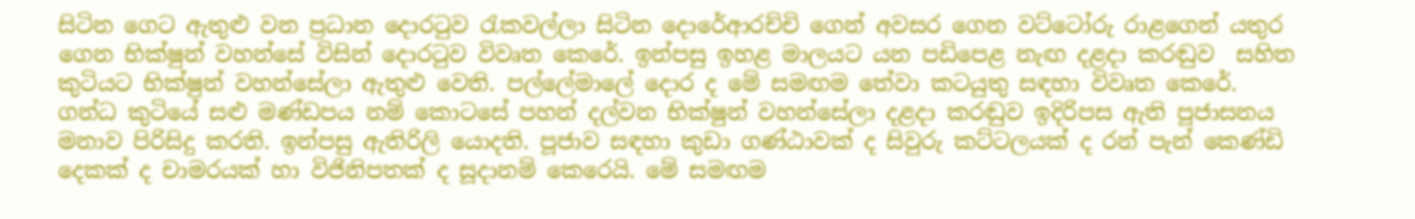සිටින ගෙට ඇතුළු වන ප්‍රධාන දොරටුව රැකවල්ලා සිටින දොරේආරච්චි ගෙන් අවසර ගෙන වට්ටෝරු රාළගෙන් යතුර ගෙන භික්ෂුන් වහන්සේ විසින් දොරටුව විවෘත කෙරේ. ඉන්පසු ඉහළ මාලයට යන පඩිපෙළ නැඟ දළදා කරඬුව  සහිත කුටියට භික්ෂුන් වහන්සේලා ඇතුළු වෙති. පල්ලේමාලේ දොර ද මේ සමඟම තේවා කටයුතු සඳහා විවෘත කෙරේ. ගන්ධ කුටියේ සළු මණ්ඩපය නම් කොටසේ පහන් දල්වන භික්ෂුන් වහන්සේලා දළදා කරඬුව ඉදිරිපස ඇති පූජාසනය මනාව පිරිසිදු කරති. ඉන්පසු ඇතිරිලි යොදති. පූජාව සඳහා කුඩා ගණ්ඨාවක් ද සිවුරු කට්ටලයක් ද රන් පැන් කෙණ්ඩි දෙකක් ද චාමරයක් හා විජිනිපතක් ද සූදානම් කෙරෙයි. මේ සමඟම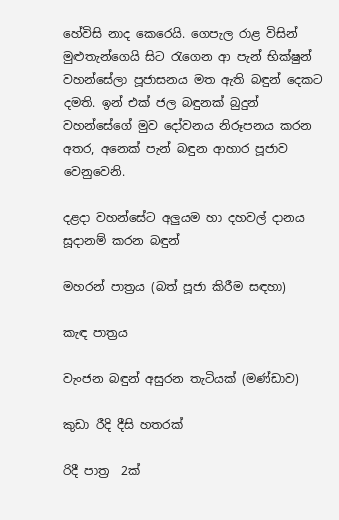හේවිසි නාද කෙරෙයි. ගෙපැල රාළ විසින් මුළුතැන්ගෙයි සිට රැගෙන ආ පැන් භික්ෂුන් වහන්සේලා පූජාසනය මත ඇති බඳුන් දෙකට දමති. ඉන් එක් ජල බඳුනක් බුදුන් වහන්සේගේ මුව දෝවනය නිරූපනය කරන අතර, අනෙක් පැන් බඳුන ආහාර පූජාව වෙනුවෙනි.

දළදා වහන්සේට අලුයම හා දහවල් දානය සූදානම් කරන බඳුන්

මහරන් පාත්‍රය (බත් පූජා කිරීම සඳහා)

කැඳ පාත්‍රය

වැංජන බඳුන් අසුරන තැටියක් (මණ්ඩාව)

කුඩා රීදි දීසි හතරක්

රිදී පාත්‍ර  2ක්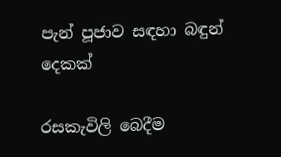පැන් පූජාව සඳහා බඳුන් දෙකක්

රසකැවිලි බෙදීම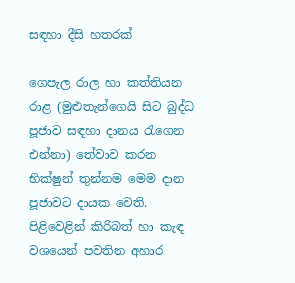සඳහා දීසි හතරක්

ගෙපැල රාල හා කත්තියන රාළ (මුළුතැන්ගෙයි සිට බුද්ධ පූජාව සඳහා දානය රැගෙන එන්නා) තේවාව කරන භික්ෂුන් තුන්නම මෙම දාන පූජාවට දායක වෙති. පිළිවෙළින් කිරිබත් හා කැඳ වශයෙන් පවතින අහාර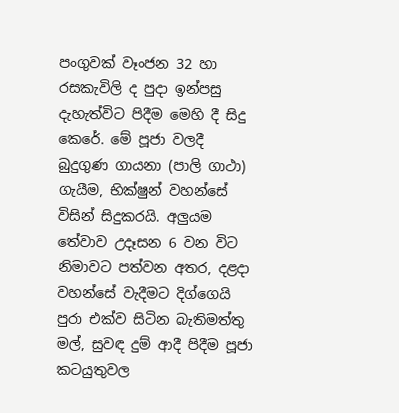පංගුවක් වෑංජන 32 හා රසකැවිලි ද පුදා ඉන්පසු දැහැත්විට පිදීම මෙහි දී සිදු කෙරේ. මේ පූජා වලදී බුදුගුණ ගායනා (පාලි ගාථා) ගැයීම, භික්ෂුන් වහන්සේ විසින් සිදුකරයි. අලුයම තේවාව උදෑසන 6 වන විට නිමාවට පත්වන අතර, දළදා වහන්සේ වැදීමට දිග්ගෙයි පුරා එක්ව සිටින බැතිමත්තු මල්, සුවඳ දුම් ආදී පිදීම පූජා කටයුතුවල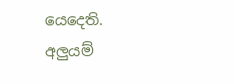යෙදෙති. අලුයම්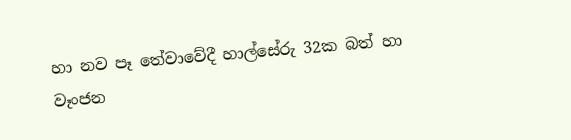හා නව පෑ තේවාවේදී හාල්සේරු 32ක බත් හා වෑංජන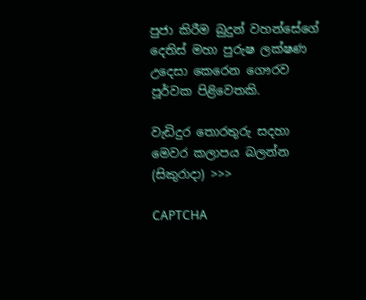පුජා කිරීම බුදුන් වහන්සේගේ දෙතිස් මහා පුරුෂ ලක්ෂණ උදෙසා කෙරෙන ගෞරව පූර්වක පිළිවෙතකි.

වැඩිදුර තොරතුරු සදහා මෙවර කලාපය බලන්න (සිකුරාදා) >>>

CAPTCHA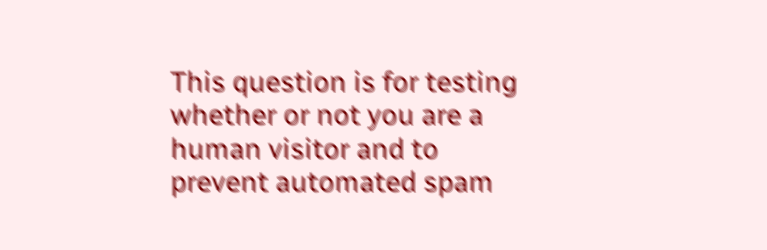This question is for testing whether or not you are a human visitor and to prevent automated spam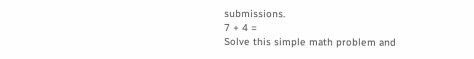submissions.
7 + 4 =
Solve this simple math problem and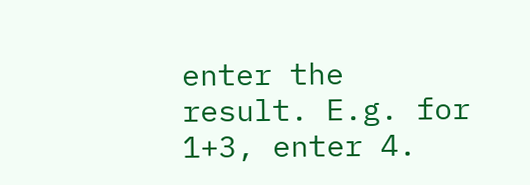enter the result. E.g. for 1+3, enter 4.